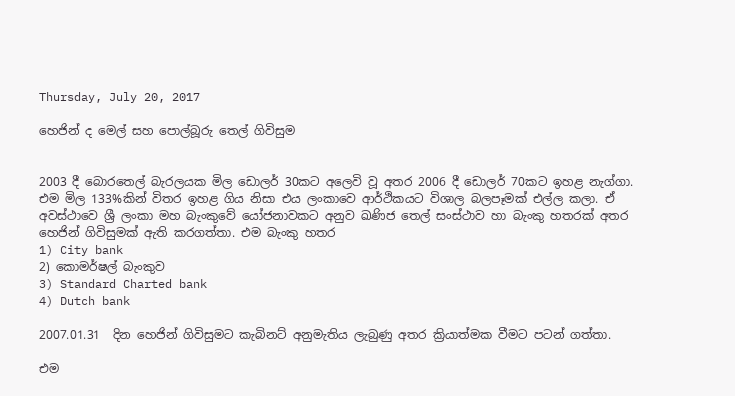Thursday, July 20, 2017

හෙජින් ද මෙල් සහ පොල්බූරු තෙල් ගිවිසුම


2003 දී බොරතෙල් බැරලයක මිල ඩොලර් 30කට අලෙවි වූ අතර 2006 දී ඩොලර් 70කට ඉහළ නැග්ගා. එම මිල 133%කින් විතර ඉහළ ගිය නිසා එය ලංකාවෙ ආර්ථිකයට විශාල බලපෑමක් එල්ල කලා. ඒ අවස්ථාවෙ ශ්‍රී ලංකා මහ බැංකුවේ යෝජනාවකට අනුව ඛණිජ තෙල් සංස්ථාව හා බැංකු හතරක් අතර හෙජින් ගිවිසුමක් ඇති කරගත්තා. එම බැංකු හතර
1) City bank
2) කොමර්ෂල් බැංකුව
3) Standard Charted bank
4) Dutch bank

2007.01.31  දින හෙජින් ගිවිසුමට කැබිනට් අනුමැතිය ලැබුණු අතර ක්‍රියාත්මක වීමට පටන් ගත්තා.

එම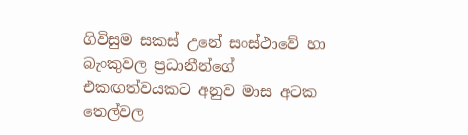ගිවිසුම සකස් උනේ සංස්ථාවේ හා බැංකුවල ප්‍රධානීන්ගේ එකඟත්වයකට අනුව මාස අටක තෙල්වල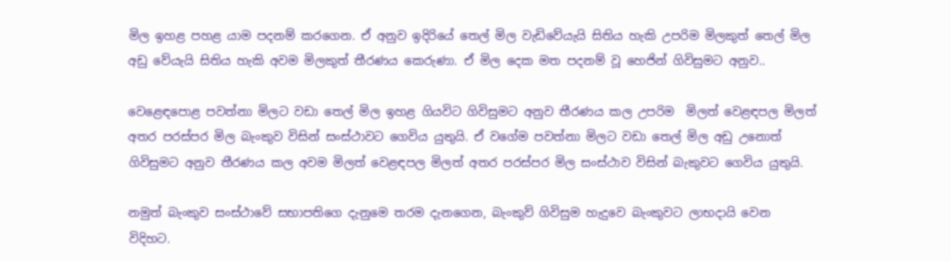මිල ඉහළ පහළ යාම පදනම් කරගෙන. ඒ අනුව ඉදිරියේ තෙල් මිල වැඩිවේයැයි සිතිය හැකි උපරිම මිලකුත් තෙල් මිල අඩු වේයැයි සිතිය හැකි අවම මිලකුත් තීරණය කෙරුණා. ඒ මිල දෙක මත පදනම් වූ හෙජින් ගිවිසුමට අනුව..

වෙළෙඳපොළ පවත්නා මිලට වඩා තෙල් මිල ඉහළ ගියවිට ගිවිසුමට අනුව තීරණය කල උපරිම  මිලත් වෙළඳපල මිලත් අතර පරස්පර මිල බැංකුව විසින් සංස්ථාවට ගෙවිය යුතුයි. ඒ වගේම පවත්නා මිලට වඩා තෙල් මිල අඩු උනොත් ගිවිසුමට අනුව තීරණය කල අවම මිලත් වෙළඳපල මිලත් අතර පරස්පර මිල සංස්ථාව විසින් බැකුවට ගෙවිය යුතුයි.

නමුත් බැංකුව සංස්ථාවේ සභාපතිගෙ දැනුමෙ තරම දැනගෙන, බැංකුව් ගිවිසුම හැදුවෙ බැංකුවට ලාභදායි වෙන විදිහට.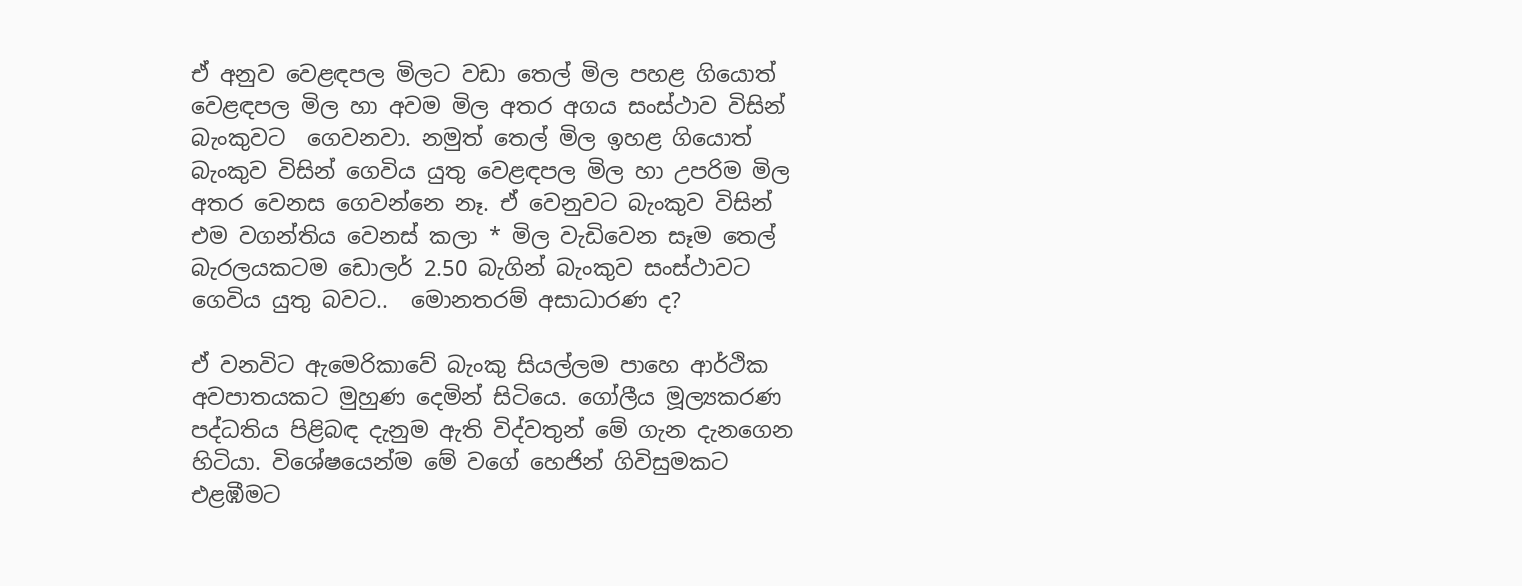ඒ අනුව වෙළඳපල මිලට වඩා තෙල් මිල පහළ ගියොත් වෙළඳපල මිල හා අවම මිල අතර අගය සංස්ථාව විසින් බැංකුවට  ගෙවනවා. නමුත් තෙල් මිල ඉහළ ගියොත් බැංකුව විසින් ගෙවිය යුතු වෙළඳපල මිල හා උපරිම මිල අතර වෙනස ගෙවන්නෙ නෑ. ඒ වෙනුවට බැංකුව විසින් එම වගන්තිය වෙනස් කලා * මිල වැඩිවෙන සෑම තෙල් බැරලයකටම ඩොලර් 2.50 බැගින් බැංකුව සංස්ථාවට ගෙවිය යුතු බවට..  මොනතරම් අසාධාරණ ද?

ඒ වනවිට ඇමෙරිකාවේ බැංකු සියල්ලම පාහෙ ආර්ථික අවපාතයකට මුහුණ දෙමින් සිටියෙ. ගෝලීය මූල්‍යකරණ පද්ධතිය පිළිබඳ දැනුම ඇති විද්වතුන් මේ ගැන දැනගෙන හිටියා. විශේෂයෙන්ම මේ වගේ හෙජින් ගිවිසුමකට එළඹීමට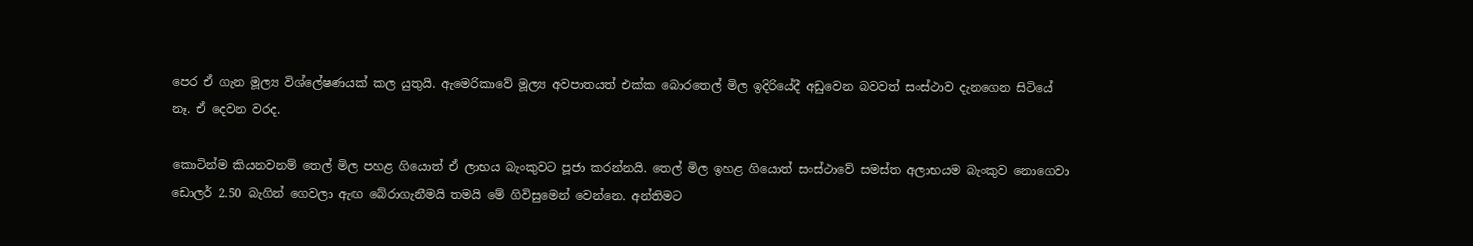පෙර ඒ ගැන මූල්‍ය විශ්ලේෂණයක් කල යුතුයි. ඇමෙරිකාවේ මූල්‍ය අවපාතයත් එක්ක බොරතෙල් මිල ඉදිරියේදී අඩුවෙන බවවත් සංස්ථාව දැනගෙන සිටියේ නෑ. ඒ දෙවන වරද.

කොටින්ම කියනවනම් තෙල් මිල පහළ ගියොත් ඒ ලාභය බැංකුවට පූජා කරන්නයි. තෙල් මිල ඉහළ ගියොත් සංස්ථාවේ සමස්ත අලාභයම බැංකුව නොගෙවා ඩොලර් 2.50 බැගින් ගෙවලා ඇඟ බේරාගැනීමයි තමයි මේ ගිවිසුමෙන් වෙන්නෙ. අන්තිමට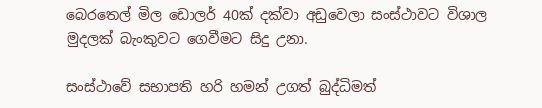බෙරතෙල් මිල ඩොලර් 40ක් දක්වා අඩුවෙලා සංස්ථාවට විශාල මුදලක් බැංකුවට ගෙවීමට සිදු උනා.

සංස්ථාවේ සභාපති හරි හමන් උගත් බුද්ධිමත්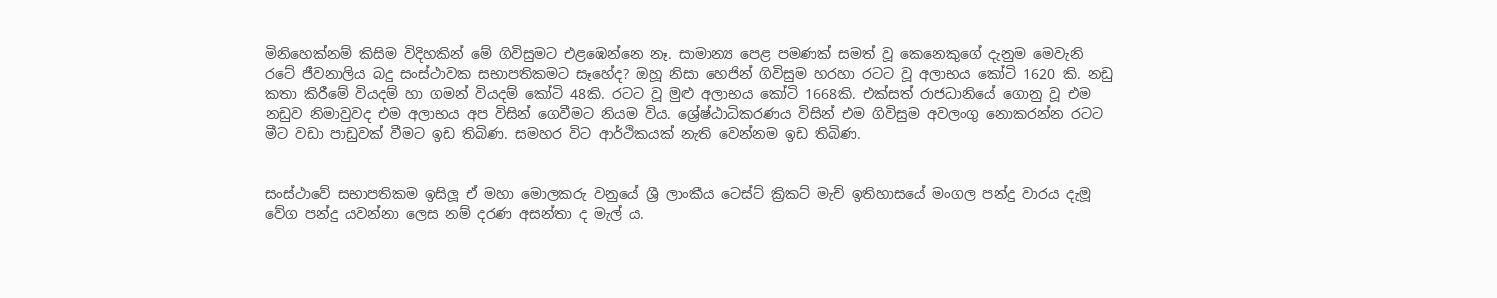මිනිහෙක්නම් කිසිම විදිහකින් මේ ගිවිසුමට එළඹෙන්නෙ නෑ. සාමාන්‍ය පෙළ පමණක් සමත් වූ කෙනෙකුගේ දැනුම මෙවැනි රටේ ජීවනාලිය බදු සංස්ථාවක සභාපතිකමට සෑහේද? ඔහූ නිසා හෙජින් ගිවිසුම හරහා රටට වූ අලාභය කෝටි 1620 කි. නඩු කතා කිරීමේ වියදම් හා ගමන් වියදම් කෝටි 48කි. රටට වූ මුළු අලාභය කෝටි 1668කි. එක්සත් රාජධානියේ ගොනු වූ එම නඩුව නිමාවුවද එම අලාභය අප විසින් ගෙවීමට නියම විය. ශ්‍රේෂ්ඨාධිකරණය විසින් එම ගිවිසුම අවලංගු නොකරන්න රටට මීට වඩා පාඩුවක් වීමට ඉඩ තිබිණ. සමහර විට ආර්ථිකයක් නැති වෙන්නම ඉඩ තිබිණ.


සංස්ථාවේ සභාපතිකම ඉසිලූ ඒ මහා මොලකරු වනුයේ ශ්‍රී ලාංකීය ටෙස්ට් ක්‍රිකට් මැච් ඉතිහාසයේ මංගල පන්දු වාරය දැමූ වේග පන්දු යවන්නා ලෙස නම් දරණ අසන්තා ද මැල් ය.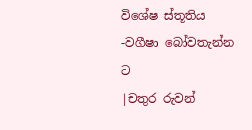විශේෂ ස්තූතිය -වගීෂා බෝවතැන්න ට
|චතුර රුවන්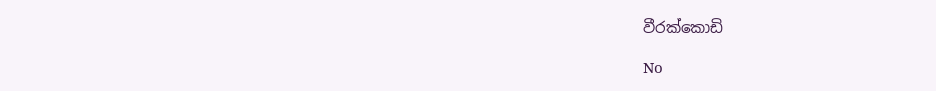වීරක්කොඩි

No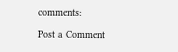comments:

Post a Comment